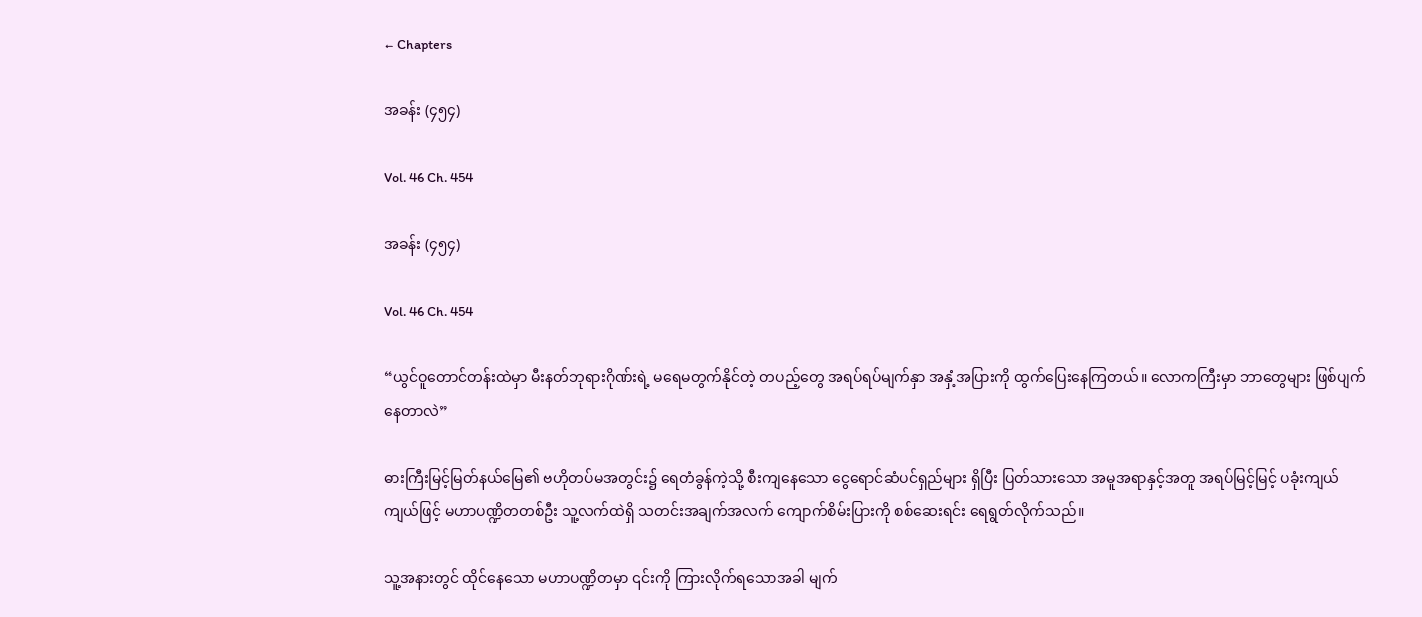← Chapters

အခန်း (၄၅၄)

Vol. 46 Ch. 454

အခန်း (၄၅၄)

Vol. 46 Ch. 454

“ယွင်ဝူတောင်တန်းထဲမှာ မီးနတ်ဘုရားဂိုဏ်းရဲ့ မရေမတွက်နိုင်တဲ့ တပည့်တွေ အရပ်ရပ်မျက်နှာ အနှံ့အပြားကို ထွက်ပြေးနေကြတယ်။ လောကကြီးမှာ ဘာတွေများ ဖြစ်ပျက်နေတာလဲ”

ဓားကြီးမြင့်မြတ်နယ်မြေ၏ ဗဟိုတပ်မအတွင်း၌ ရေတံခွန်ကဲ့သို့ စီးကျနေသော ငွေရောင်ဆံပင်ရှည်များ ရှိပြီး ပြတ်သားသော အမူအရာနှင့်အတူ အရပ်မြင့်မြင့် ပခုံးကျယ်ကျယ်ဖြင့် မဟာပဏ္ဍိတတစ်ဦး သူ့လက်ထဲရှိ သတင်းအချက်အလက် ကျောက်စိမ်းပြားကို စစ်ဆေးရင်း ရေရွတ်လိုက်သည်။

သူ့အနားတွင် ထိုင်နေသော မဟာပဏ္ဍိတမှာ ၎င်းကို ကြားလိုက်ရသောအခါ မျက်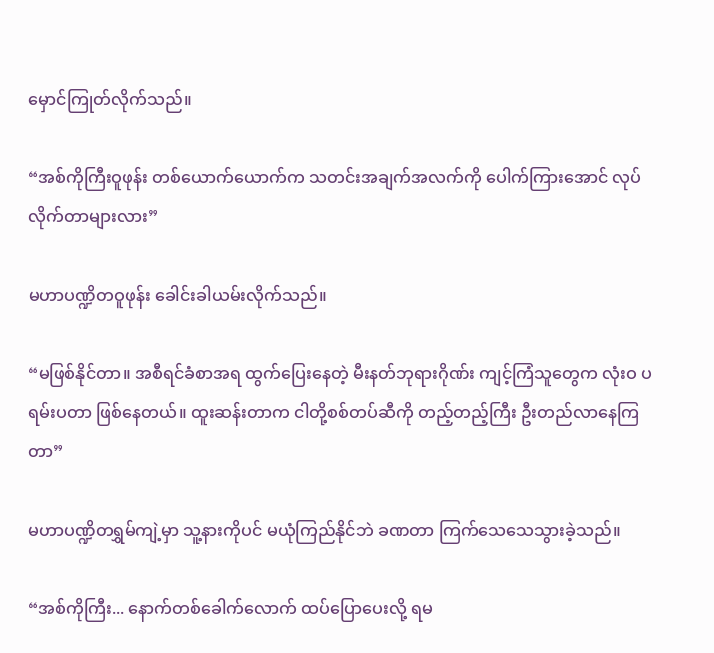မှောင်ကြုတ်လိုက်သည်။

“အစ်ကိုကြီးဝူဖုန်း တစ်ယောက်ယောက်က သတင်းအချက်အလက်ကို ပေါက်ကြားအောင် လုပ်လိုက်တာများလား”

မဟာပဏ္ဍိတဝူဖုန်း ခေါင်းခါယမ်းလိုက်သည်။

“မဖြစ်နိုင်တာ။ အစီရင်ခံစာအရ ထွက်ပြေးနေတဲ့ မီးနတ်ဘုရားဂိုဏ်း ကျင့်ကြံသူတွေက လုံးဝ ပရမ်းပတာ ဖြစ်နေတယ်။ ထူးဆန်းတာက ငါတို့စစ်တပ်ဆီကို တည့်တည့်ကြီး ဦးတည်လာနေကြတာ”

မဟာပဏ္ဍိတရွှမ်ကျဲ့မှာ သူ့နားကိုပင် မယုံကြည်နိုင်ဘဲ ခဏတာ ကြက်သေသေသွားခဲ့သည်။

“အစ်ကိုကြီး... နောက်တစ်ခေါက်လောက် ထပ်ပြောပေးလို့ ရမ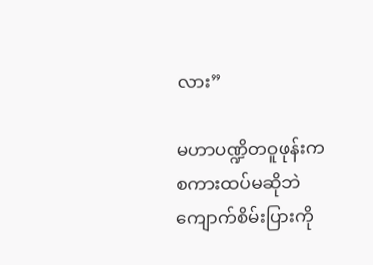လား”

မဟာပဏ္ဍိတဝူဖုန်းက စကားထပ်မဆိုဘဲ ကျောက်စိမ်းပြားကို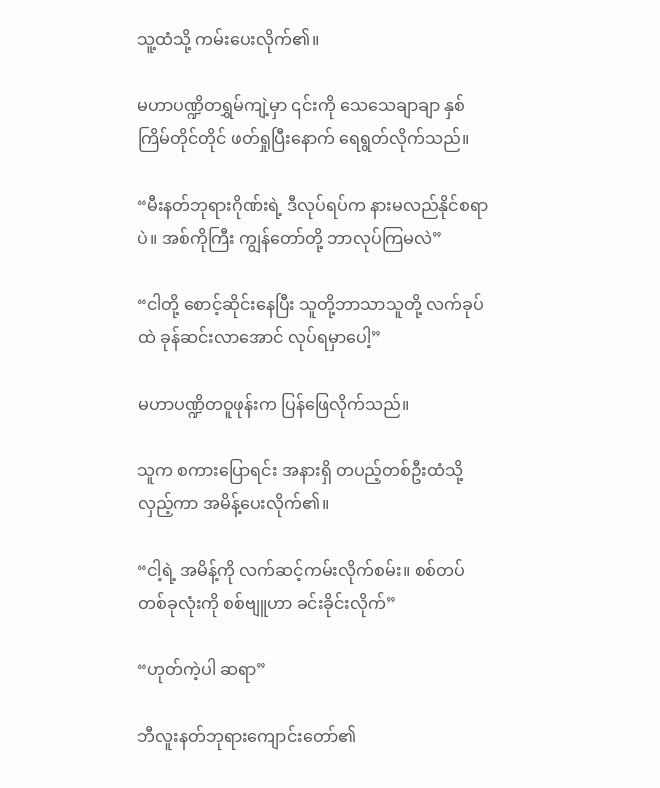သူ့ထံသို့ ကမ်းပေးလိုက်၏။

မဟာပဏ္ဍိတရွှမ်ကျဲ့မှာ ၎င်းကို သေသေချာချာ နှစ်ကြိမ်တိုင်တိုင် ဖတ်ရှုပြီးနောက် ရေရွတ်လိုက်သည်။

“မီးနတ်ဘုရားဂိုဏ်းရဲ့ ဒီလုပ်ရပ်က နားမလည်နိုင်စရာပဲ။ အစ်ကိုကြီး ကျွန်တော်တို့ ဘာလုပ်ကြမလဲ”

“ငါတို့ စောင့်ဆိုင်းနေပြီး သူတို့ဘာသာသူတို့ လက်ခုပ်ထဲ ခုန်ဆင်းလာအောင် လုပ်ရမှာပေါ့”

မဟာပဏ္ဍိတဝူဖုန်းက ပြန်ဖြေလိုက်သည်။

သူက စကားပြောရင်း အနားရှိ တပည့်တစ်ဦးထံသို့ လှည့်ကာ အမိန့်ပေးလိုက်၏။

“ငါ့ရဲ့ အမိန့်ကို လက်ဆင့်ကမ်းလိုက်စမ်း။ စစ်တပ်တစ်ခုလုံးကို စစ်ဗျူဟာ ခင်းခိုင်းလိုက်”

“ဟုတ်ကဲ့ပါ ဆရာ”

ဘီလူးနတ်ဘုရားကျောင်းတော်၏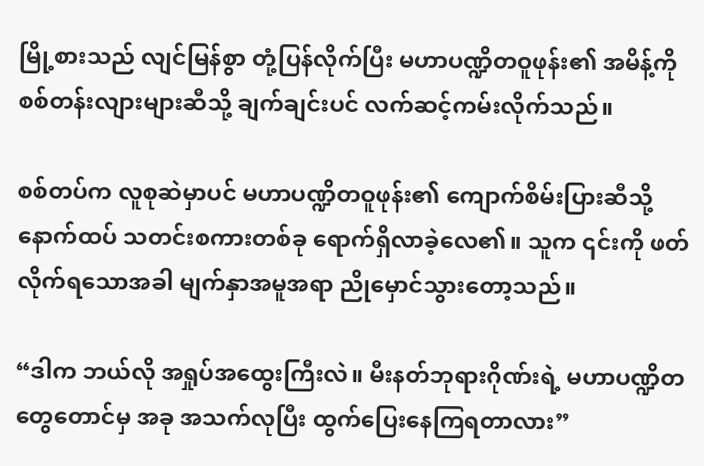မြို့စားသည် လျင်မြန်စွာ တုံ့ပြန်လိုက်ပြီး မဟာပဏ္ဍိတဝူဖုန်း၏ အမိန့်ကို စစ်တန်းလျားများဆီသို့ ချက်ချင်းပင် လက်ဆင့်ကမ်းလိုက်သည်။

စစ်တပ်က လူစုဆဲမှာပင် မဟာပဏ္ဍိတဝူဖုန်း၏ ကျောက်စိမ်းပြားဆီသို့ နောက်ထပ် သတင်းစကားတစ်ခု ရောက်ရှိလာခဲ့လေ၏။ သူက ၎င်းကို ဖတ်လိုက်ရသောအခါ မျက်နှာအမူအရာ ညိုမှောင်သွားတော့သည်။

“ဒါက ဘယ်လို အရှုပ်အထွေးကြီးလဲ။ မီးနတ်ဘုရားဂိုဏ်းရဲ့ မဟာပဏ္ဍိတတွေတောင်မှ အခု အသက်လုပြီး ထွက်ပြေးနေကြရတာလား”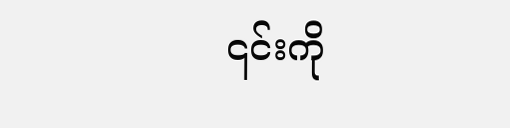၎င်းကို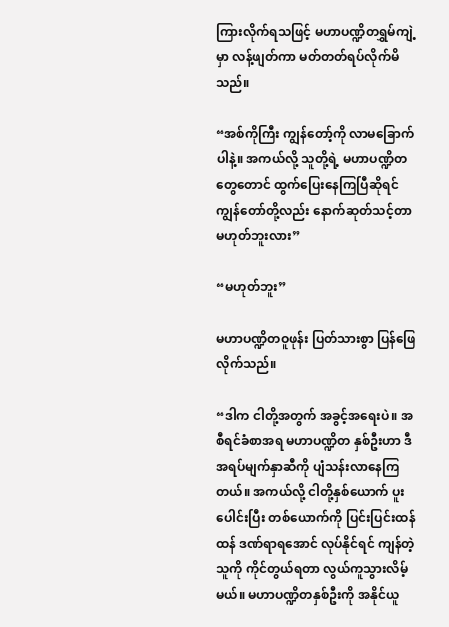ကြားလိုက်ရသဖြင့် မဟာပဏ္ဍိတရွှမ်ကျဲ့မှာ လန့်ဖျတ်ကာ မတ်တတ်ရပ်လိုက်မိသည်။

“အစ်ကိုကြီး ကျွန်တော့်ကို လာမခြောက်ပါနဲ့။ အကယ်လို့ သူတို့ရဲ့ မဟာပဏ္ဍိတတွေတောင် ထွက်ပြေးနေကြပြီဆိုရင် ကျွန်တော်တို့လည်း နောက်ဆုတ်သင့်တာ မဟုတ်ဘူးလား”

“မဟုတ်ဘူး”

မဟာပဏ္ဍိတဝူဖုန်း ပြတ်သားစွာ ပြန်ဖြေလိုက်သည်။

“ဒါက ငါတို့အတွက် အခွင့်အရေးပဲ။ အစီရင်ခံစာအရ မဟာပဏ္ဍိတ နှစ်ဦးဟာ ဒီအရပ်မျက်နှာဆီကို ပျံသန်းလာနေကြတယ်။ အကယ်လို့ ငါတို့နှစ်ယောက် ပူးပေါင်းပြီး တစ်ယောက်ကို ပြင်းပြင်းထန်ထန် ဒဏ်ရာရအောင် လုပ်နိုင်ရင် ကျန်တဲ့သူကို ကိုင်တွယ်ရတာ လွယ်ကူသွားလိမ့်မယ်။ မဟာပဏ္ဍိတနှစ်ဦးကို အနိုင်ယူ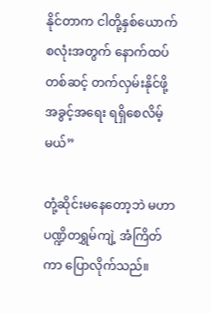နိုင်တာက ငါတို့နှစ်ယောက်စလုံးအတွက် နောက်ထပ်တစ်ဆင့် တက်လှမ်းနိုင်ဖို့ အခွင့်အရေး ရရှိစေလိမ့်မယ်”

တုံ့ဆိုင်းမနေတော့ဘဲ မဟာပဏ္ဍိတရွှမ်ကျဲ့ အံကြိတ်ကာ ပြောလိုက်သည်။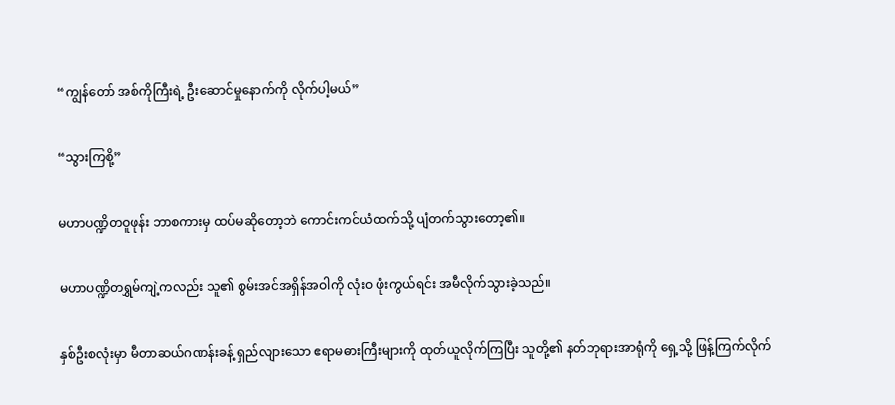“ကျွန်တော် အစ်ကိုကြီးရဲ့ ဦးဆောင်မှုနောက်ကို လိုက်ပါ့မယ်”

“သွားကြစို့”

မဟာပဏ္ဍိတဝူဖုန်း ဘာစကားမှ ထပ်မဆိုတော့ဘဲ ကောင်းကင်ယံထက်သို့ ပျံတက်သွားတော့၏။

မဟာပဏ္ဍိတရွှမ်ကျဲ့ကလည်း သူ၏ စွမ်းအင်အရှိန်အဝါကို လုံးဝ ဖုံးကွယ်ရင်း အမီလိုက်သွားခဲ့သည်။

နှစ်ဦးစလုံးမှာ မီတာဆယ်ဂဏန်းခန့် ရှည်လျားသော ဧရာမဓားကြီးများကို ထုတ်ယူလိုက်ကြပြီး သူတို့၏ နတ်ဘုရားအာရုံကို ရှေ့သို့ ဖြန့်ကြက်လိုက်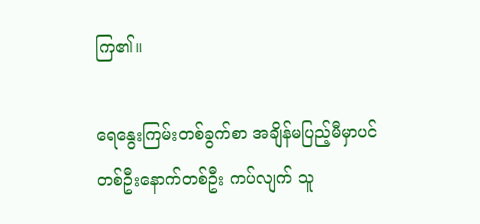ကြ၏။

ရေနွေးကြမ်းတစ်ခွက်စာ အချိန်မပြည့်မီမှာပင် တစ်ဦးနောက်တစ်ဦး ကပ်လျက် သူ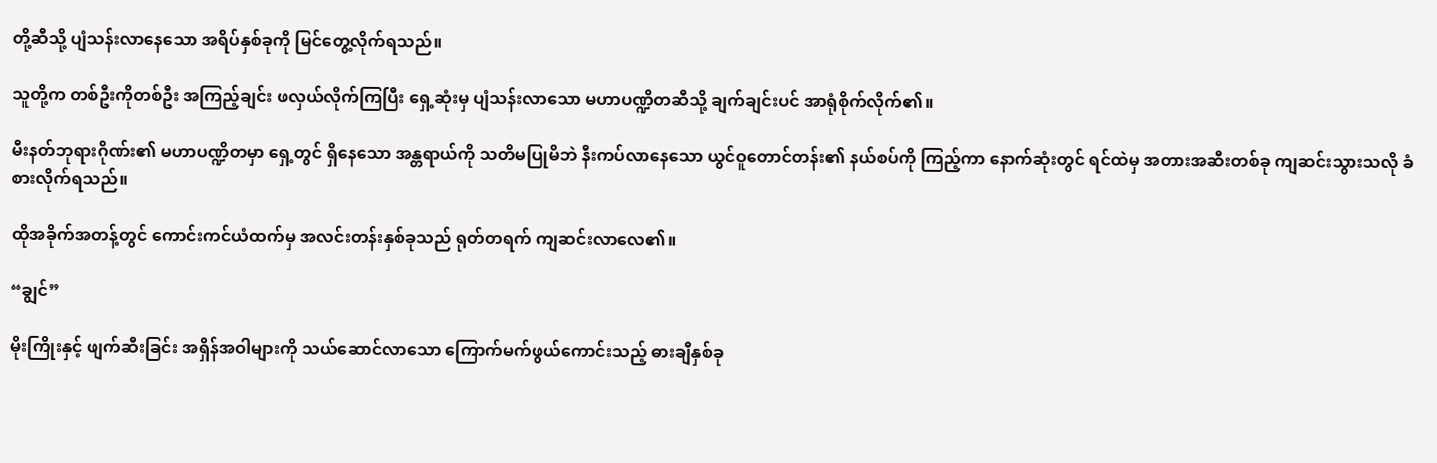တို့ဆီသို့ ပျံသန်းလာနေသော အရိပ်နှစ်ခုကို မြင်တွေ့လိုက်ရသည်။

သူတို့က တစ်ဦးကိုတစ်ဦး အကြည့်ချင်း ဖလှယ်လိုက်ကြပြီး ရှေ့ဆုံးမှ ပျံသန်းလာသော မဟာပဏ္ဍိတဆီသို့ ချက်ချင်းပင် အာရုံစိုက်လိုက်၏။

မီးနတ်ဘုရားဂိုဏ်း၏ မဟာပဏ္ဍိတမှာ ရှေ့တွင် ရှိနေသော အန္တရာယ်ကို သတိမပြုမိဘဲ နီးကပ်လာနေသော ယွင်ဝူတောင်တန်း၏ နယ်စပ်ကို ကြည့်ကာ နောက်ဆုံးတွင် ရင်ထဲမှ အတားအဆီးတစ်ခု ကျဆင်းသွားသလို ခံစားလိုက်ရသည်။

ထိုအခိုက်အတန့်တွင် ကောင်းကင်ယံထက်မှ အလင်းတန်းနှစ်ခုသည် ရုတ်တရက် ကျဆင်းလာလေ၏။

“ချွင်”

မိုးကြိုးနှင့် ဖျက်ဆီးခြင်း အရှိန်အဝါများကို သယ်ဆောင်လာသော ကြောက်မက်ဖွယ်ကောင်းသည့် ဓားချီနှစ်ခု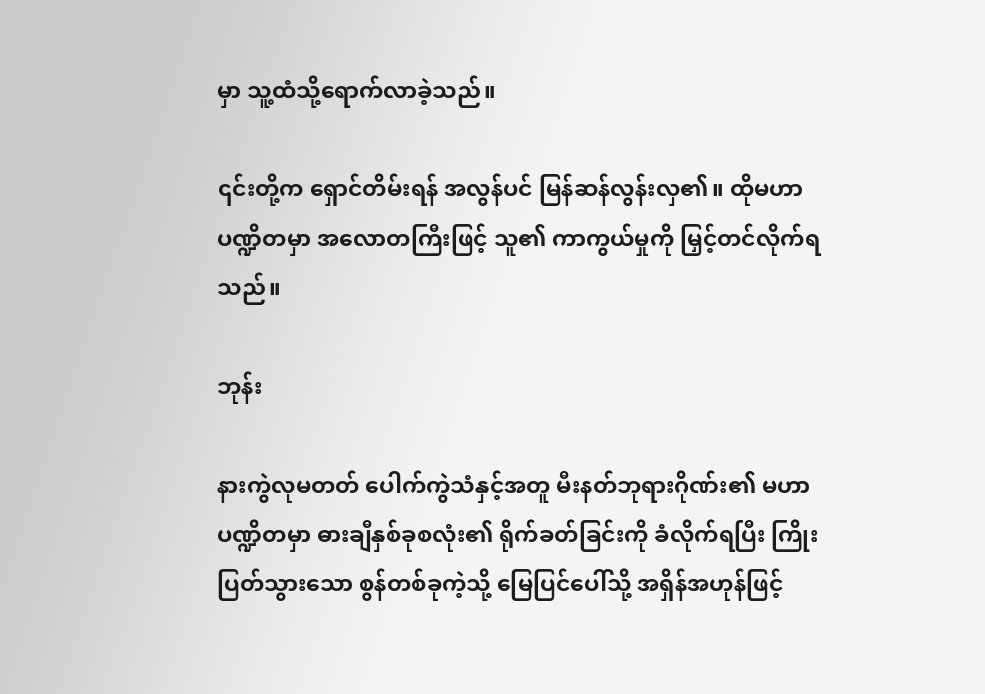မှာ သူ့ထံသို့ရောက်လာခဲ့သည်။

၎င်းတို့က ရှောင်တိမ်းရန် အလွန်ပင် မြန်ဆန်လွန်းလှ၏။ ထိုမဟာပဏ္ဍိတမှာ အလောတကြီးဖြင့် သူ၏ ကာကွယ်မှုကို မြှင့်တင်လိုက်ရသည်။

ဘုန်း

နားကွဲလုမတတ် ပေါက်ကွဲသံနှင့်အတူ မီးနတ်ဘုရားဂိုဏ်း၏ မဟာပဏ္ဍိတမှာ ဓားချီနှစ်ခုစလုံး၏ ရိုက်ခတ်ခြင်းကို ခံလိုက်ရပြီး ကြိုးပြတ်သွားသော စွန်တစ်ခုကဲ့သို့ မြေပြင်ပေါ်သို့ အရှိန်အဟုန်ဖြင့်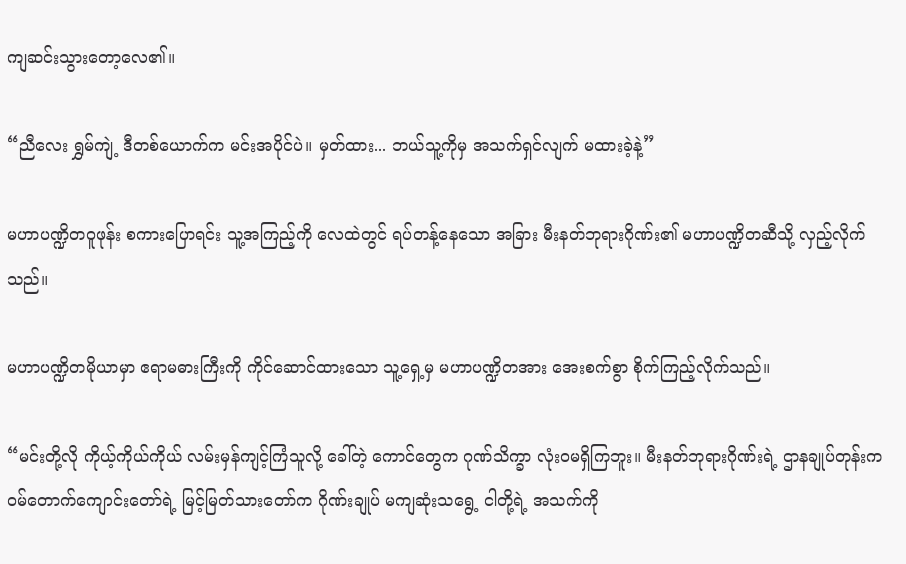ကျဆင်းသွားတော့လေ၏။

“ညီလေး ရွှမ်ကျဲ့ ဒီတစ်ယောက်က မင်းအပိုင်ပဲ။ မှတ်ထား... ဘယ်သူ့ကိုမှ အသက်ရှင်လျက် မထားခဲ့နဲ့”

မဟာပဏ္ဍိတဝူဖုန်း စကားပြောရင်း သူ့အကြည့်ကို လေထဲတွင် ရပ်တန့်နေသော အခြား မီးနတ်ဘုရားဂိုဏ်း၏ မဟာပဏ္ဍိတဆီသို့ လှည့်လိုက်သည်။

မဟာပဏ္ဍိတမိုယာမှာ ဧရာမဓားကြီးကို ကိုင်ဆောင်ထားသော သူ့ရှေ့မှ မဟာပဏ္ဍိတအား အေးစက်စွာ စိုက်ကြည့်လိုက်သည်။

“မင်းတို့လို ကိုယ့်ကိုယ်ကိုယ် လမ်းမှန်ကျင့်ကြံသူလို့ ခေါ်တဲ့ ကောင်တွေက ဂုဏ်သိက္ခာ လုံးဝမရှိကြဘူး။ မီးနတ်ဘုရားဂိုဏ်းရဲ့ ဌာနချုပ်တုန်းက ဝမ်တောက်ကျောင်းတော်ရဲ့ မြင့်မြတ်သားတော်က ဂိုဏ်းချုပ် မကျဆုံးသရွေ့ ငါတို့ရဲ့ အသက်ကို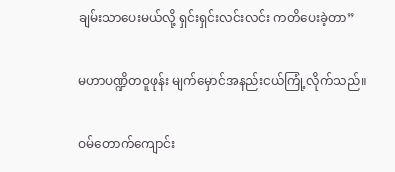ချမ်းသာပေးမယ်လို့ ရှင်းရှင်းလင်းလင်း ကတိပေးခဲ့တာ”

မဟာပဏ္ဍိတဝူဖုန်း မျက်မှောင်အနည်းငယ်ကြုံ့လိုက်သည်။

ဝမ်တောက်ကျောင်း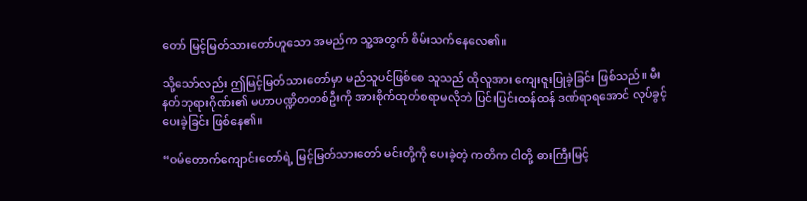တော် မြင့်မြတ်သားတော်ဟူသော အမည်က သူ့အတွက် စိမ်းသက်နေလေ၏။

သို့သော်လည်း ဤမြင့်မြတ်သားတော်မှာ မည်သူပင်ဖြစ်စေ သူသည် ထိုလူအား ကျေးဇူးပြုခဲ့ခြင်း ဖြစ်သည်။ မီးနတ်ဘုရားဂိုဏ်း၏ မဟာပဏ္ဍိတတစ်ဦးကို အားစိုက်ထုတ်စရာမလိုဘဲ ပြင်းပြင်းထန်ထန် ဒဏ်ရာရအောင် လုပ်ခွင့်ပေးခဲ့ခြင်း ဖြစ်နေ၏။

“ဝမ်တောက်ကျောင်းတော်ရဲ့ မြင့်မြတ်သားတော် မင်းတို့ကို ပေးခဲ့တဲ့ ကတိက ငါတို့ ဓားကြီးမြင့်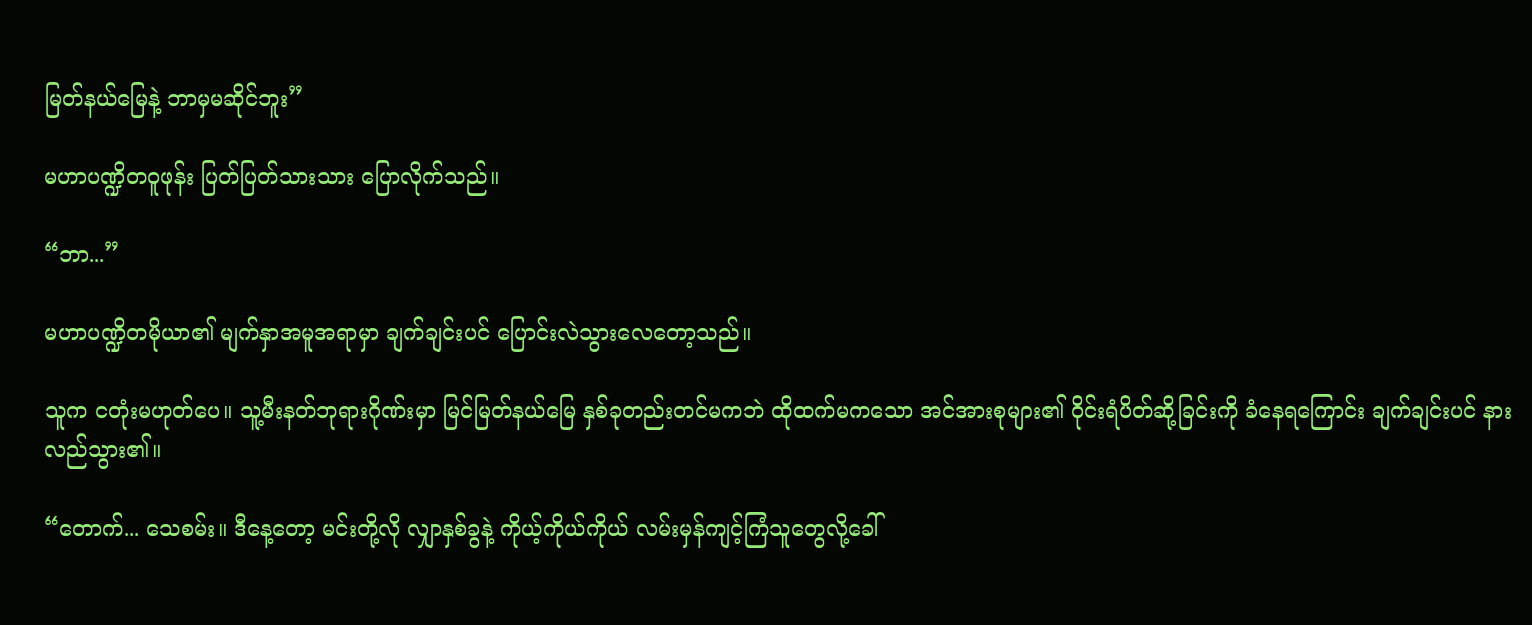မြတ်နယ်မြေနဲ့ ဘာမှမဆိုင်ဘူး”

မဟာပဏ္ဍိတဝူဖုန်း ပြတ်ပြတ်သားသား ပြောလိုက်သည်။

“ဘာ...”

မဟာပဏ္ဍိတမိုယာ၏ မျက်နှာအမူအရာမှာ ချက်ချင်းပင် ပြောင်းလဲသွားလေတော့သည်။

သူက ငတုံးမဟုတ်ပေ။ သူ့မီးနတ်ဘုရားဂိုဏ်းမှာ မြင်မြတ်နယ်မြေ နှစ်ခုတည်းတင်မကဘဲ ထိုထက်မကသော အင်အားစုများ၏ ဝိုင်းရံပိတ်ဆို့ခြင်းကို ခံနေရကြောင်း ချက်ချင်းပင် နားလည်သွား၏။

“တောက်... သေစမ်း။ ဒီနေ့တော့ မင်းတို့လို လျှာနှစ်ခွနဲ့ ကိုယ့်ကိုယ်ကိုယ် လမ်းမှန်ကျင့်ကြံသူတွေလို့ခေါ်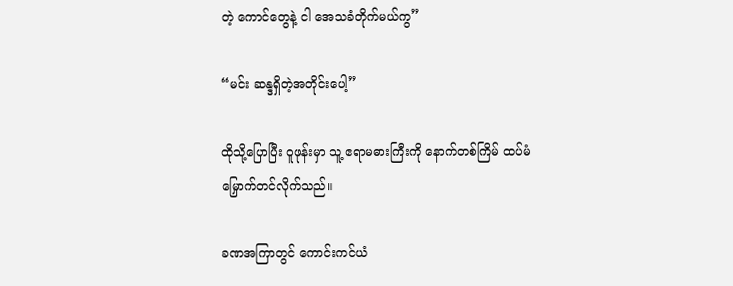တဲ့ ကောင်တွေနဲ့ ငါ အေသခံတိုက်မယ်ကွ”

“မင်း ဆန္ဒရှိတဲ့အတိုင်းပေါ့”

ထိုသို့ပြောပြီး ဝူဖုန်းမှာ သူ့ ဧရာမဓားကြီးကို နောက်တစ်ကြိမ် ထပ်မံမြှောက်တင်လိုက်သည်။

ခဏအကြာတွင် ကောင်းကင်ယံ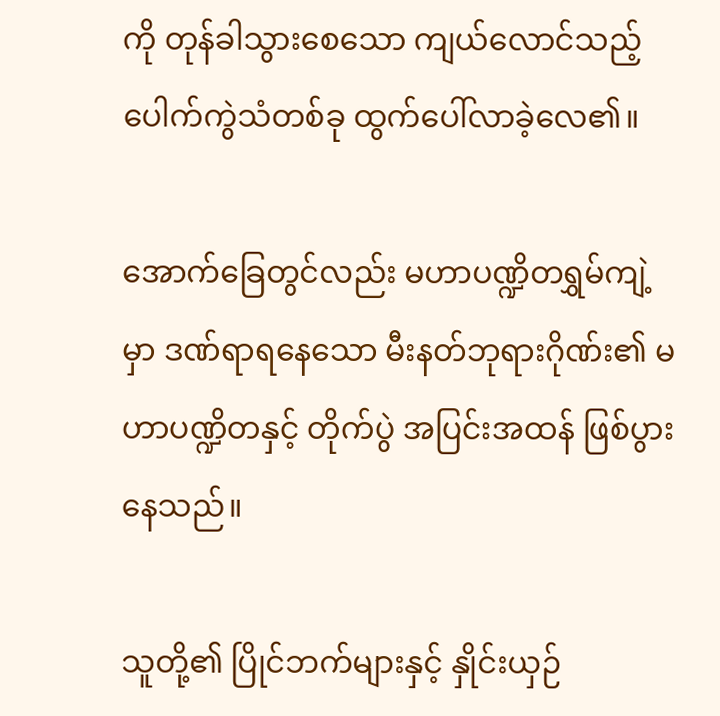ကို တုန်ခါသွားစေသော ကျယ်လောင်သည့် ပေါက်ကွဲသံတစ်ခု ထွက်ပေါ်လာခဲ့လေ၏။

အောက်ခြေတွင်လည်း မဟာပဏ္ဍိတရွှမ်ကျဲ့မှာ ဒဏ်ရာရနေသော မီးနတ်ဘုရားဂိုဏ်း၏ မဟာပဏ္ဍိတနှင့် တိုက်ပွဲ အပြင်းအထန် ဖြစ်ပွားနေသည်။

သူတို့၏ ပြိုင်ဘက်များနှင့် နှိုင်းယှဉ်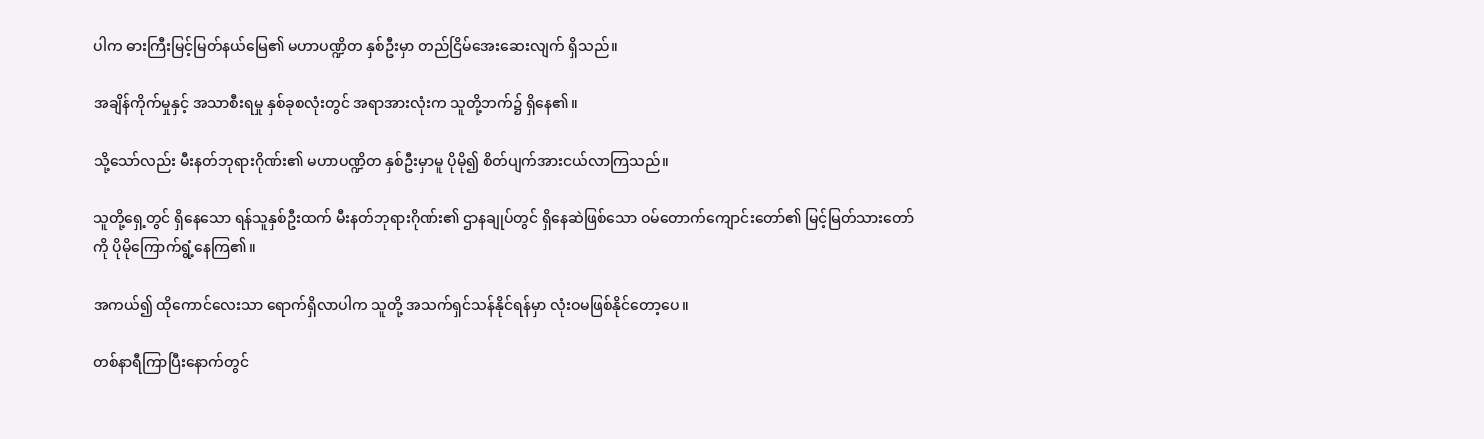ပါက ဓားကြီးမြင့်မြတ်နယ်မြေ၏ မဟာပဏ္ဍိတ နှစ်ဦးမှာ တည်ငြိမ်အေးဆေးလျက် ရှိသည်။

အချိန်ကိုက်မှုနှင့် အသာစီးရမှု နှစ်ခုစလုံးတွင် အရာအားလုံးက သူတို့ဘက်၌ ရှိနေ၏။

သို့သော်လည်း မီးနတ်ဘုရားဂိုဏ်း၏ မဟာပဏ္ဍိတ နှစ်ဦးမှာမူ ပိုမို၍ စိတ်ပျက်အားငယ်လာကြသည်။

သူတို့ရှေ့တွင် ရှိနေသော ရန်သူနှစ်ဦးထက် မီးနတ်ဘုရားဂိုဏ်း၏ ဌာနချုပ်တွင် ရှိနေဆဲဖြစ်သော ဝမ်တောက်ကျောင်းတော်၏ မြင့်မြတ်သားတော်ကို ပိုမိုကြောက်ရွံ့နေကြ၏။

အကယ်၍ ထိုကောင်လေးသာ ရောက်ရှိလာပါက သူတို့ အသက်ရှင်သန်နိုင်ရန်မှာ လုံးဝမဖြစ်နိုင်တော့ပေ။

တစ်နာရီကြာပြီးနောက်တွင်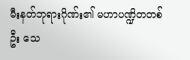မီးနတ်ဘုရားဂိုဏ်း၏ မဟာပဏ္ဍိတတစ်ဦး သေ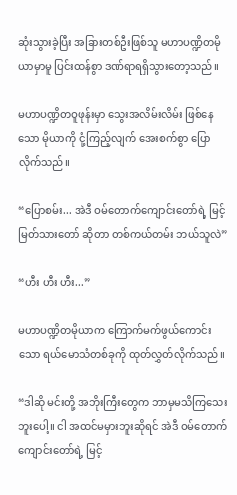ဆုံးသွားခဲ့ပြီး အခြားတစ်ဦးဖြစ်သူ မဟာပဏ္ဍိတမိုယာမှာမူ ပြင်းထန်စွာ ဒဏ်ရာရရှိသွားတော့သည်။

မဟာပဏ္ဍိတဝူဖုန်းမှာ သွေးအလိမ်းလိမ်း ဖြစ်နေသော မိုယာကို ငုံ့ကြည့်လျက် အေးစက်စွာ ပြောလိုက်သည်။

“ပြောစမ်း... အဲဒီ ဝမ်တောက်ကျောင်းတော်ရဲ့ မြင့်မြတ်သားတော် ဆိုတာ တစ်ကယ်တမ်း ဘယ်သူလဲ”

“ဟီး ဟီး ဟီး...”

မဟာပဏ္ဍိတမိုယာက ကြောက်မက်ဖွယ်ကောင်းသော ရယ်မောသံတစ်ခုကို ထုတ်လွှတ်လိုက်သည်။

“ဒါဆို မင်းတို့ အဘိုးကြီးတွေက ဘာမှမသိကြသေးဘူးပေါ့။ ငါ အထင်မမှားဘူးဆိုရင် အဲဒီ ဝမ်တောက်ကျောင်းတော်ရဲ့ မြင့်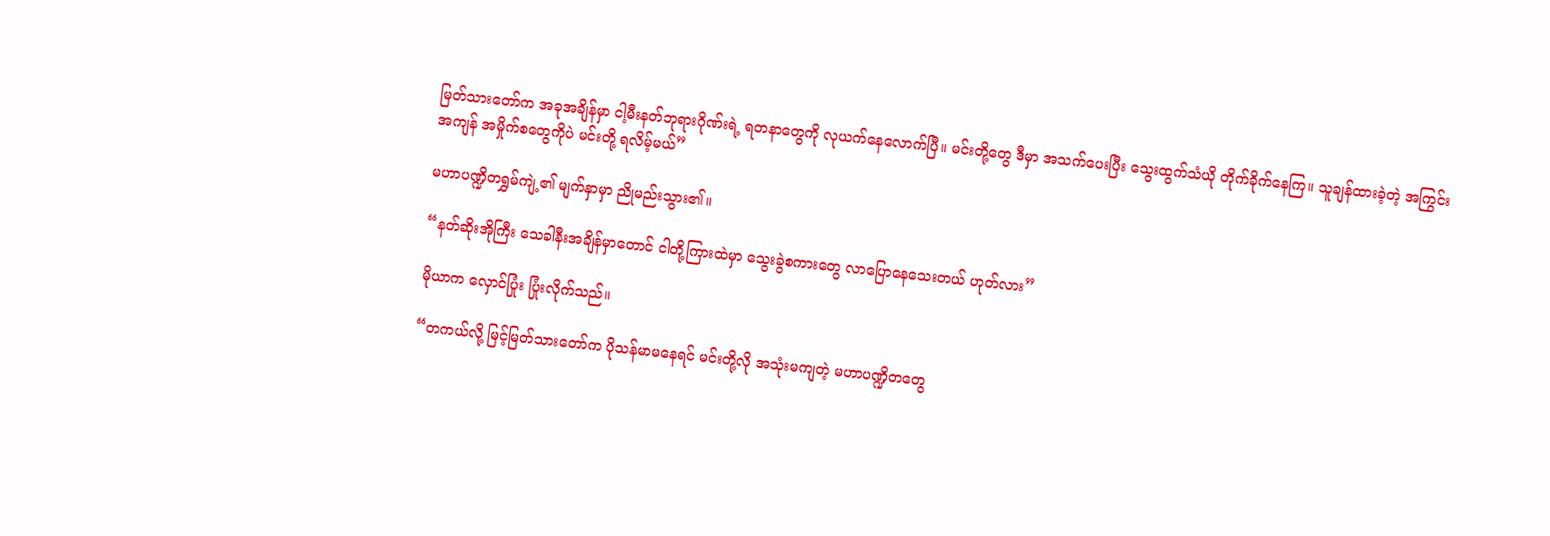မြတ်သားတော်က အခုအချိန်မှာ ငါ့မီးနတ်ဘုရားဂိုဏ်းရဲ့ ရတနာတွေကို လုယက်နေလောက်ပြီ။ မင်းတို့တွေ ဒီမှာ အသက်ပေးပြီး သွေးထွက်သံယို တိုက်ခိုက်နေကြ။ သူချန်ထားခဲ့တဲ့ အကြွင်းအကျန် အမှိုက်စတွေကိုပဲ မင်းတို့ ရလိမ့်မယ်”

မဟာပဏ္ဍိတရွှမ်ကျဲ့၏ မျက်နှာမှာ ညိုမည်းသွား၏။

“နတ်ဆိုးအိုကြီး သေခါနီးအချိန်မှာတောင် ငါတို့ကြားထဲမှာ သွေးခွဲစကားတွေ လာပြောနေသေးတယ် ဟုတ်လား”

မိုယာက လှောင်ပြုံး ပြုံးလိုက်သည်။

“တကယ်လို့ မြင့်မြတ်သားတော်က ပိုသန်မာမနေရင် မင်းတို့လို အသုံးမကျတဲ့ မဟာပဏ္ဍိတတွေ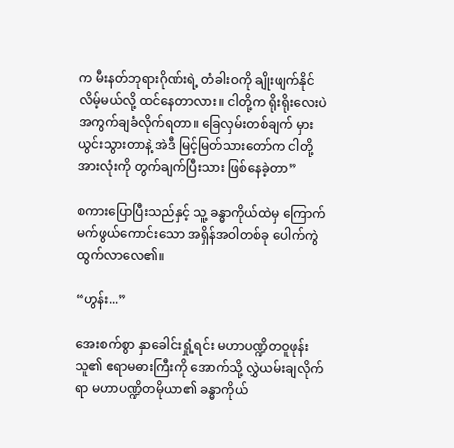က မီးနတ်ဘုရားဂိုဏ်းရဲ့ တံခါးဝကို ချိုးဖျက်နိုင်လိမ့်မယ်လို့ ထင်နေတာလား။ ငါတို့က ရိုးရိုးလေးပဲ အကွက်ချခံလိုက်ရတာ။ ခြေလှမ်းတစ်ချက် မှားယွင်းသွားတာနဲ့ အဲဒီ မြင့်မြတ်သားတော်က ငါတို့အားလုံးကို တွက်ချက်ပြီးသား ဖြစ်နေခဲ့တာ”

စကားပြောပြီးသည်နှင့် သူ့ ခန္ဓာကိုယ်ထဲမှ ကြောက်မက်ဖွယ်ကောင်းသော အရှိန်အဝါတစ်ခု ပေါက်ကွဲထွက်လာလေ၏။

“ဟွန်း...”

အေးစက်စွာ နှာခေါင်းရှုံ့ရင်း မဟာပဏ္ဍိတဝူဖုန်း သူ၏ ဧရာမဓားကြီးကို အောက်သို့ လွှဲယမ်းချလိုက်ရာ မဟာပဏ္ဍိတမိုယာ၏ ခန္ဓာကိုယ်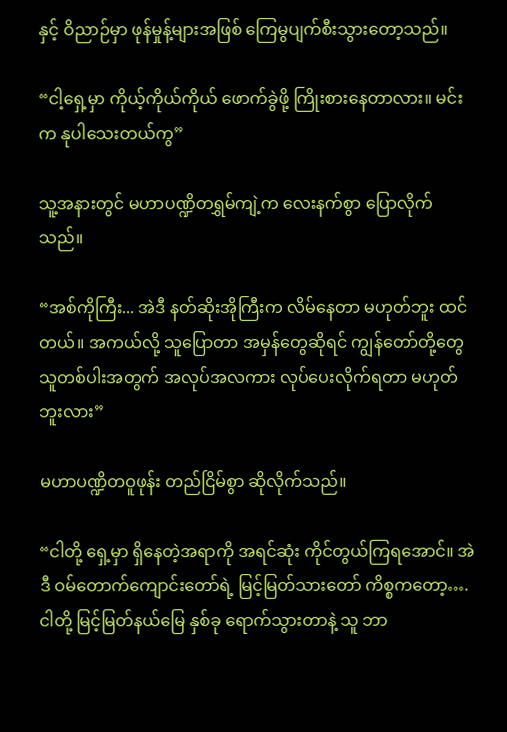နှင့် ဝိညာဉ်မှာ ဖုန်မှုန့်များအဖြစ် ကြေမွပျက်စီးသွားတော့သည်။

“ငါ့ရှေ့မှာ ကိုယ့်ကိုယ်ကိုယ် ဖောက်ခွဲဖို့ ကြိုးစားနေတာလား။ မင်းက နုပါသေးတယ်ကွ”

သူ့အနားတွင် မဟာပဏ္ဍိတရွှမ်ကျဲ့က လေးနက်စွာ ပြောလိုက်သည်။

“အစ်ကိုကြီး... အဲဒီ နတ်ဆိုးအိုကြီးက လိမ်နေတာ မဟုတ်ဘူး ထင်တယ်။ အကယ်လို့ သူပြောတာ အမှန်တွေဆိုရင် ကျွန်တော်တို့တွေ သူတစ်ပါးအတွက် အလုပ်အလကား လုပ်ပေးလိုက်ရတာ မဟုတ်ဘူးလား”

မဟာပဏ္ဍိတဝူဖုန်း တည်ငြိမ်စွာ ဆိုလိုက်သည်။

“ငါတို့ ရှေ့မှာ ရှိနေတဲ့အရာကို အရင်ဆုံး ကိုင်တွယ်ကြရအောင်။ အဲဒီ ဝမ်တောက်ကျောင်းတော်ရဲ့ မြင့်မြတ်သားတော် ကိစ္စကတော့….ငါတို့ မြင့်မြတ်နယ်မြေ နှစ်ခု ရောက်သွားတာနဲ့ သူ ဘာ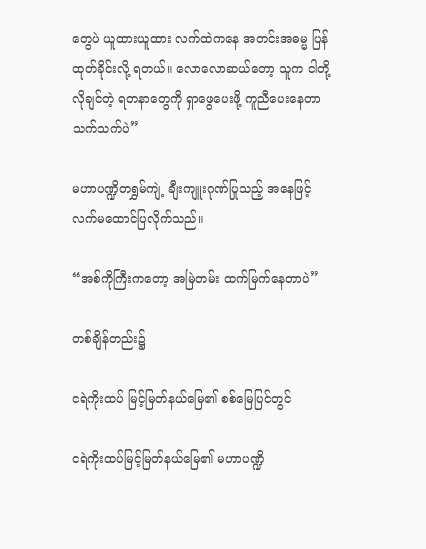တွေပဲ ယူထားယူထား လက်ထဲကနေ အတင်းအဓမ္မ ပြန်ထုတ်ခိုင်းလို့ ရတယ်။ လောလောဆယ်တော့ သူက ငါတို့ လိုချင်တဲ့ ရတနာတွေကို ရှာဖွေပေးဖို့ ကူညီပေးနေတာသက်သက်ပဲ”

မဟာပဏ္ဍိတရွှမ်ကျဲ့ ချီးကျူးဂုဏ်ပြုသည့် အနေဖြင့် လက်မထောင်ပြလိုက်သည်။

“အစ်ကိုကြီးကတော့ အမြဲတမ်း ထက်မြက်နေတာပဲ”

တစ်ချိန်တည်း၌

ငရဲကိုးထပ် မြင့်မြတ်နယ်မြေ၏ စစ်မြေပြင်တွင်

ငရဲကိုးထပ်မြင့်မြတ်နယ်မြေ၏ မဟာပဏ္ဍိ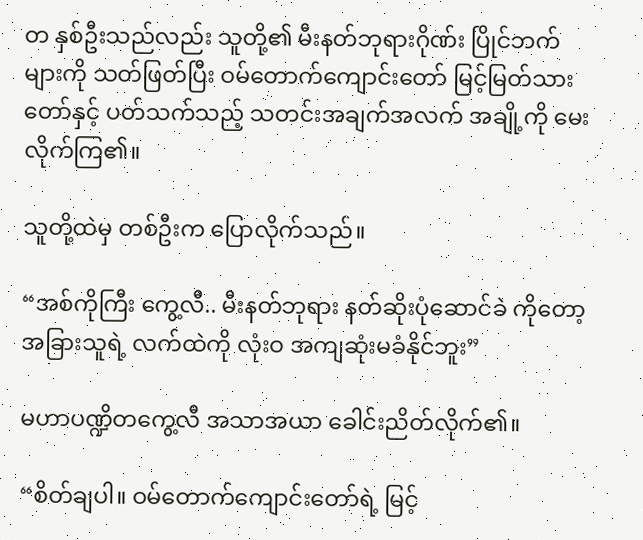တ နှစ်ဦးသည်လည်း သူတို့၏ မီးနတ်ဘုရားဂိုဏ်း ပြိုင်ဘက်များကို သတ်ဖြတ်ပြီး ဝမ်တောက်ကျောင်းတော် မြင့်မြတ်သားတော်နှင့် ပတ်သက်သည့် သတင်းအချက်အလက် အချို့ကို မေးလိုက်ကြ၏။

သူတို့ထဲမှ တစ်ဦးက ပြောလိုက်သည်။

“အစ်ကိုကြီး ကွေ့လီ.. မီးနတ်ဘုရား နတ်ဆိုးပုံဆောင်ခဲ ကိုတော့ အခြားသူရဲ့ လက်ထဲကို လုံးဝ အကျဆုံးမခံနိုင်ဘူး”

မဟာပဏ္ဍိတကွေ့လီ အသာအယာ ခေါင်းညိတ်လိုက်၏။

“စိတ်ချပါ။ ဝမ်တောက်ကျောင်းတော်ရဲ့ မြင့်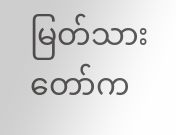မြတ်သားတော်က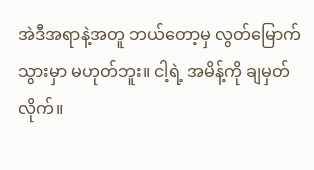အဲဒီအရာနဲ့အတူ ဘယ်တော့မှ လွတ်မြောက်သွားမှာ မဟုတ်ဘူး။ ငါ့ရဲ့ အမိန့်ကို ချမှတ်လိုက်။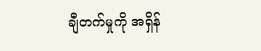ချီတက်မှုကို အရှိန်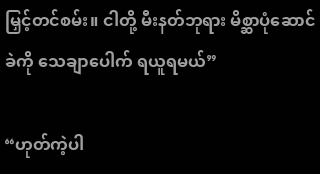မြှင့်တင်စမ်း။ ငါတို့ မီးနတ်ဘုရား မိစ္ဆာပုံဆောင်ခဲကို သေချာပေါက် ရယူရမယ်”

“ဟုတ်ကဲ့ပါ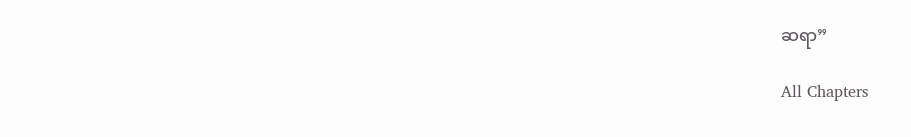ဆရာ”

All Chapters